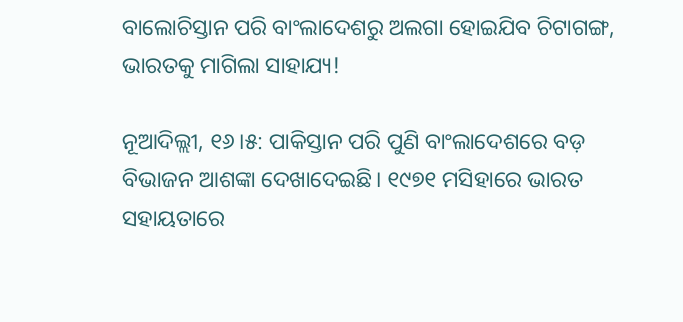ବାଲୋଚିସ୍ତାନ ପରି ବାଂଲାଦେଶରୁ ଅଲଗା ହୋଇଯିବ ଚିଟାଗଙ୍ଗ, ଭାରତକୁ ମାଗିଲା ସାହାଯ୍ୟ!

ନୂଆଦିଲ୍ଲୀ, ୧୬।୫: ପାକିସ୍ତାନ ପରି ପୁଣି ବାଂଲାଦେଶରେ ବଡ଼ ବିଭାଜନ ଆଶଙ୍କା ଦେଖାଦେଇଛି। ୧୯୭୧ ମସିହାରେ ଭାରତ ସହାୟତାରେ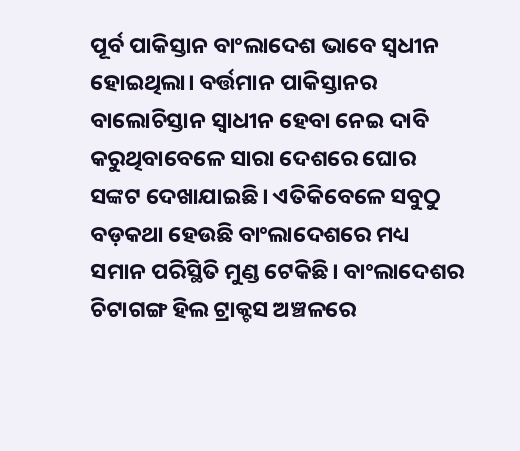ପୂର୍ବ ପାକିସ୍ତାନ ବାଂଲାଦେଶ ଭାବେ ସ୍ବଧୀନ ହୋଇଥିଲା। ବର୍ତ୍ତମାନ ପାକିସ୍ତାନର ବାଲୋଚିସ୍ତାନ ସ୍ବାଧୀନ ହେବା ନେଇ ଦାବି କରୁଥିବାବେଳେ ସାରା ଦେଶରେ ଘୋର ସଙ୍କଟ ଦେଖାଯାଇଛି। ଏତିକିବେଳେ ସବୁଠୁ ବଡ଼କଥା ହେଉଛି ବାଂଲାଦେଶରେ ମଧ୍ୟ ସମାନ ପରିସ୍ଥିତି ମୁଣ୍ଡ ଟେକିଛି। ବାଂଲାଦେଶର ଚିଟାଗଙ୍ଗ ହିଲ ଟ୍ରାକ୍ଟସ ଅଞ୍ଚଳରେ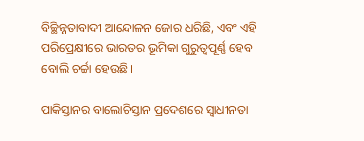ବିଚ୍ଛିନ୍ନତାବାଦୀ ଆନ୍ଦୋଳନ ଜୋର ଧରିଛି, ଏବଂ ଏହି ପରିପ୍ରେକ୍ଷୀରେ ଭାରତର ଭୂମିକା ଗୁରୁତ୍ୱପୂର୍ଣ୍ଣ ହେବ ବୋଲି ଚର୍ଚ୍ଚା ହେଉଛି।

ପାକିସ୍ତାନର ବାଲୋଚିସ୍ତାନ ପ୍ରଦେଶରେ ସ୍ବାଧୀନତା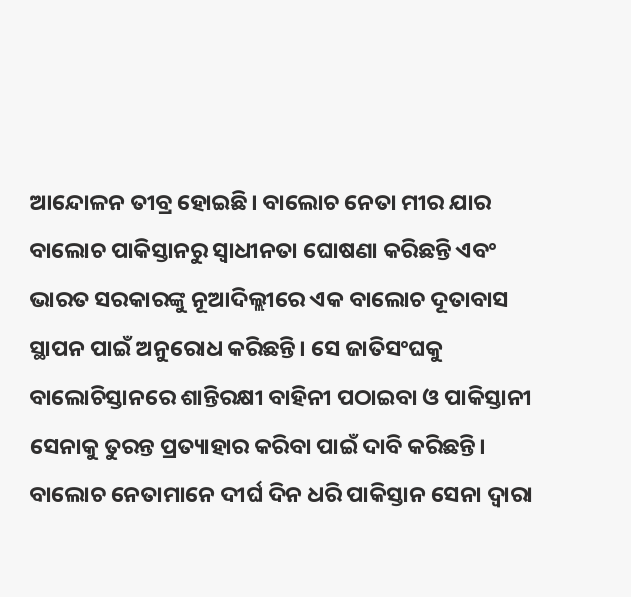ଆନ୍ଦୋଳନ ତୀବ୍ର ହୋଇଛି। ବାଲୋଚ ନେତା ମୀର ଯାର ବାଲୋଚ ପାକିସ୍ତାନରୁ ସ୍ବାଧୀନତା ଘୋଷଣା କରିଛନ୍ତି ଏବଂ ଭାରତ ସରକାରଙ୍କୁ ନୂଆଦିଲ୍ଲୀରେ ଏକ ବାଲୋଚ ଦୂତାବାସ ସ୍ଥାପନ ପାଇଁ ଅନୁରୋଧ କରିଛନ୍ତି। ସେ ଜାତିସଂଘକୁ ବାଲୋଚିସ୍ତାନରେ ଶାନ୍ତିରକ୍ଷୀ ବାହିନୀ ପଠାଇବା ଓ ପାକିସ୍ତାନୀ ସେନାକୁ ତୁରନ୍ତ ପ୍ରତ୍ୟାହାର କରିବା ପାଇଁ ଦାବି କରିଛନ୍ତି। ବାଲୋଚ ନେତାମାନେ ଦୀର୍ଘ ଦିନ ଧରି ପାକିସ୍ତାନ ସେନା ଦ୍ୱାରା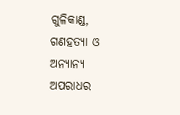ଗୁଳିକାଣ୍ଡ, ଗଣହତ୍ୟା ଓ ଅନ୍ୟାନ୍ୟ ଅପରାଧର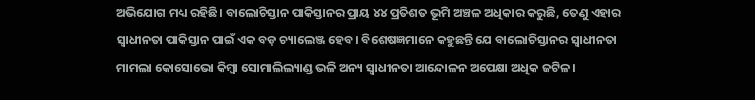ଅଭିଯୋଗ ମଧ୍ୟ ରହିଛି। ବାଲୋଚିସ୍ତାନ ପାକିସ୍ତାନର ପ୍ରାୟ ୪୪ ପ୍ରତିଶତ ଭୂମି ଅଞ୍ଚଳ ଅଧିକାର କରୁଛି, ତେଣୁ ଏହାର ସ୍ବାଧୀନତା ପାକିସ୍ତାନ ପାଇଁ ଏକ ବଡ଼ ଚ୍ୟାଲେଞ୍ଜ ହେବ। ବିଶେଷଜ୍ଞମାନେ କହୁଛନ୍ତି ଯେ ବାଲୋଚିସ୍ତାନର ସ୍ବାଧୀନତା ମାମଲା କୋସୋଭୋ କିମ୍ବା ସୋମାଲିଲ୍ୟାଣ୍ଡ ଭଳି ଅନ୍ୟ ସ୍ବାଧୀନତା ଆନ୍ଦୋଳନ ଅପେକ୍ଷା ଅଧିକ ଜଟିଳ।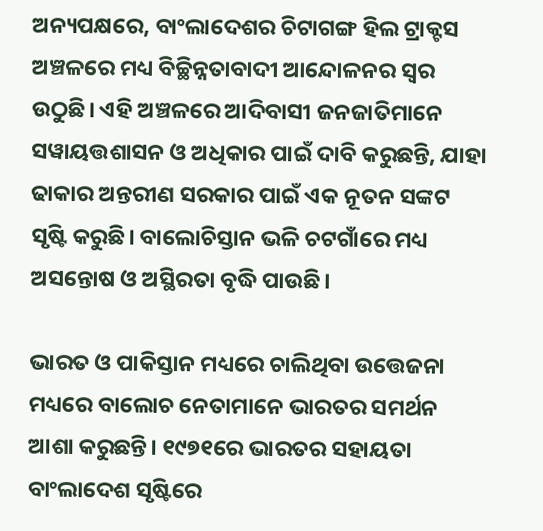ଅନ୍ୟପକ୍ଷରେ, ବାଂଲାଦେଶର ଚିଟାଗଙ୍ଗ ହିଲ ଟ୍ରାକ୍ଟସ ଅଞ୍ଚଳରେ ମଧ୍ୟ ବିଚ୍ଛିନ୍ନତାବାଦୀ ଆନ୍ଦୋଳନର ସ୍ବର ଉଠୁଛି। ଏହି ଅଞ୍ଚଳରେ ଆଦିବାସୀ ଜନଜାତିମାନେ ସୱାୟତ୍ତଶାସନ ଓ ଅଧିକାର ପାଇଁ ଦାବି କରୁଛନ୍ତି, ଯାହା ଢାକାର ଅନ୍ତରୀଣ ସରକାର ପାଇଁ ଏକ ନୂତନ ସଙ୍କଟ ସୃଷ୍ଟି କରୁଛି। ବାଲୋଚିସ୍ତାନ ଭଳି ଚଟଗାଁରେ ମଧ୍ୟ ଅସନ୍ତୋଷ ଓ ଅସ୍ଥିରତା ବୃଦ୍ଧି ପାଉଛି।

ଭାରତ ଓ ପାକିସ୍ତାନ ମଧ୍ୟରେ ଚାଲିଥିବା ଉତ୍ତେଜନା ମଧ୍ୟରେ ବାଲୋଚ ନେତାମାନେ ଭାରତର ସମର୍ଥନ ଆଶା କରୁଛନ୍ତି। ୧୯୭୧ରେ ଭାରତର ସହାୟତା ବାଂଲାଦେଶ ସୃଷ୍ଟିରେ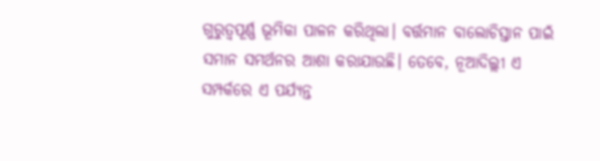ଗୁରୁତ୍ୱପୂର୍ଣ୍ଣ ଭୂମିକା ପାଳନ କରିଥିଲା। ବର୍ତ୍ତମାନ ବାଲୋଚିସ୍ତାନ ପାଇଁ ସମାନ ସମର୍ଥନର ଆଶା କରାଯାଉଛି। ତେବେ, ନୂଆଦିଲ୍ଲୀ ଏ ସମ୍ପର୍କରେ ଏ ପର୍ଯ୍ୟନ୍ତ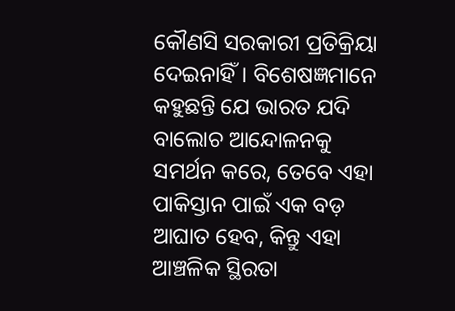କୌଣସି ସରକାରୀ ପ୍ରତିକ୍ରିୟା ଦେଇନାହିଁ। ବିଶେଷଜ୍ଞମାନେ କହୁଛନ୍ତି ଯେ ଭାରତ ଯଦି ବାଲୋଚ ଆନ୍ଦୋଳନକୁ ସମର୍ଥନ କରେ, ତେବେ ଏହା ପାକିସ୍ତାନ ପାଇଁ ଏକ ବଡ଼ ଆଘାତ ହେବ, କିନ୍ତୁ ଏହା ଆଞ୍ଚଳିକ ସ୍ଥିରତା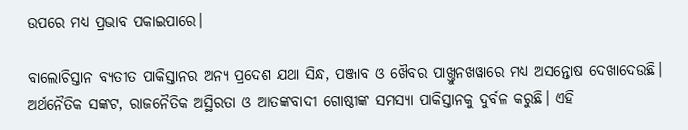ଉପରେ ମଧ୍ୟ ପ୍ରଭାବ ପକାଇପାରେ।

ବାଲୋଚିସ୍ତାନ ବ୍ୟତୀତ ପାକିସ୍ତାନର ଅନ୍ୟ ପ୍ରଦେଶ ଯଥା ସିନ୍ଧ, ପଞ୍ଜାବ ଓ ଖୈବର ପାଖ୍ତୁନଖୱାରେ ମଧ୍ୟ ଅସନ୍ତୋଷ ଦେଖାଦେଉଛି। ଅର୍ଥନୈତିକ ସଙ୍କଟ, ରାଜନୈତିକ ଅସ୍ଥିରତା ଓ ଆତଙ୍କବାଦୀ ଗୋଷ୍ଠୀଙ୍କ ସମସ୍ୟା ପାକିସ୍ତାନକୁ ଦୁର୍ବଳ କରୁଛି। ଏହି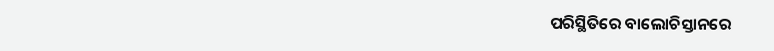ପରିସ୍ଥିତିରେ ବାଲୋଚିସ୍ତାନରେ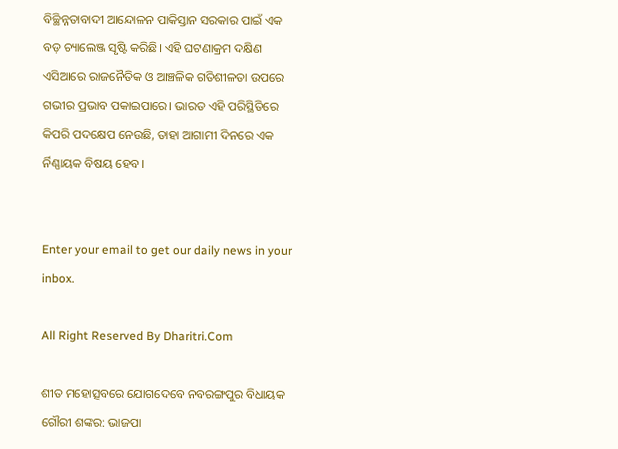ବିଚ୍ଛିନ୍ନତାବାଦୀ ଆନ୍ଦୋଳନ ପାକିସ୍ତାନ ସରକାର ପାଇଁ ଏକ ବଡ଼ ଚ୍ୟାଲେଞ୍ଜ ସୃଷ୍ଟି କରିଛି। ଏହି ଘଟଣାକ୍ରମ ଦକ୍ଷିଣ ଏସିଆରେ ରାଜନୈତିକ ଓ ଆଞ୍ଚଳିକ ଗତିଶୀଳତା ଉପରେ ଗଭୀର ପ୍ରଭାବ ପକାଇପାରେ। ଭାରତ ଏହି ପରିସ୍ଥିତିରେ କିପରି ପଦକ୍ଷେପ ନେଉଛି, ତାହା ଆଗାମୀ ଦିନରେ ଏକ ର୍ନିଣ୍ଣାୟକ ବିଷୟ ହେବ।


Enter your email to get our daily news in your inbox.

All Right Reserved By Dharitri.Com

ଶୀତ ମହୋତ୍ସବରେ ଯୋଗଦେବେ ନବରଙ୍ଗପୁର ବିଧାୟକ ଗୌରୀ ଶଙ୍କର: ଭାଜପା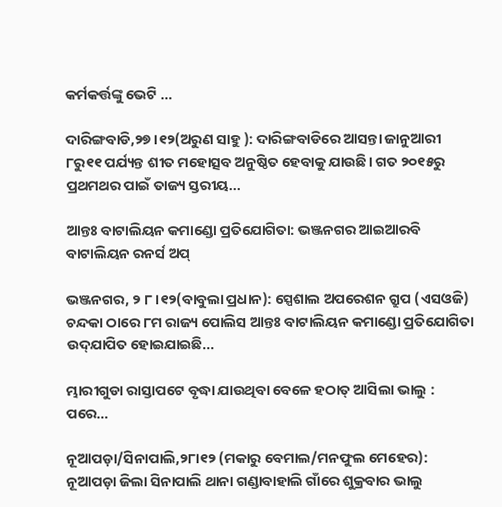କର୍ମକର୍ତ୍ତଙ୍କୁ ଭେଟି …

ଦାରିଙ୍ଗବାଡି,୨୭।୧୨(ଅରୁଣ ସାହୁ ): ଦାରିଙ୍ଗବାଡିରେ ଆସନ୍ତା ଜାନୁଆରୀ ୮ରୁ୧୧ ପର୍ଯ୍ୟନ୍ତ ଶୀତ ମହୋତ୍ସବ ଅନୁଷ୍ଠିତ ହେବାକୁ ଯାଉଛି। ଗତ ୨୦୧୫ରୁ ପ୍ରଥମଥର ପାଇଁ ତାଜ୍ୟ ସ୍ତରୀୟ...

ଆନ୍ତଃ ବାଟାଲିୟନ କମାଣ୍ଡୋ ପ୍ରତିଯୋଗିତା: ଭଞ୍ଜନଗର ଆଇଆରବି ବାଟାଲିୟନ ରନର୍ସ ଅପ୍‌

ଭଞ୍ଜନଗର, ୨ ୮।୧୨(ବାବୁଲା ପ୍ରଧାନ): ସ୍ପେଶାଲ ଅପରେଶନ ଗ୍ରୁପ (ଏସଓଜି) ଚନ୍ଦକା ଠାରେ ୮ମ ରାଜ୍ୟ ପୋଲିସ ଆନ୍ତଃ ବାଟାଲିୟନ କମାଣ୍ଡୋ ପ୍ରତିଯୋଗିତା ଉଦ୍‌ଯାପିତ ହୋଇଯାଇଛି...

ମ୍ଭାରୀଗୁଡା ରାସ୍ତାପଟେ ବୃଦ୍ଧା ଯାଉଥିବା ବେଳେ ହଠାତ୍‌ ଆସିଲା ଭାଲୁ : ପରେ…

ନୂଆପଡ଼ା/ସିନାପାଲି,୨୮ା୧୨ (ମକାରୁ ବେମାଲ/ମନଫୁଲ ମେହେର): ନୂଆପଡ଼ା ଜିଲା ସିନାପାଲି ଥାନା ଗଣ୍ଡାବାହାଲି ଗାଁରେ ଶୁକ୍ରବାର ଭାଲୁ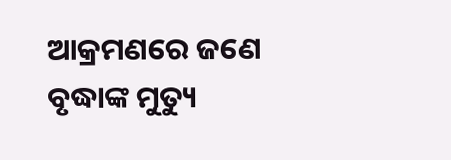ଆକ୍ରମଣରେ ଜଣେ ବୃଦ୍ଧାଙ୍କ ମୁତ୍ୟୁ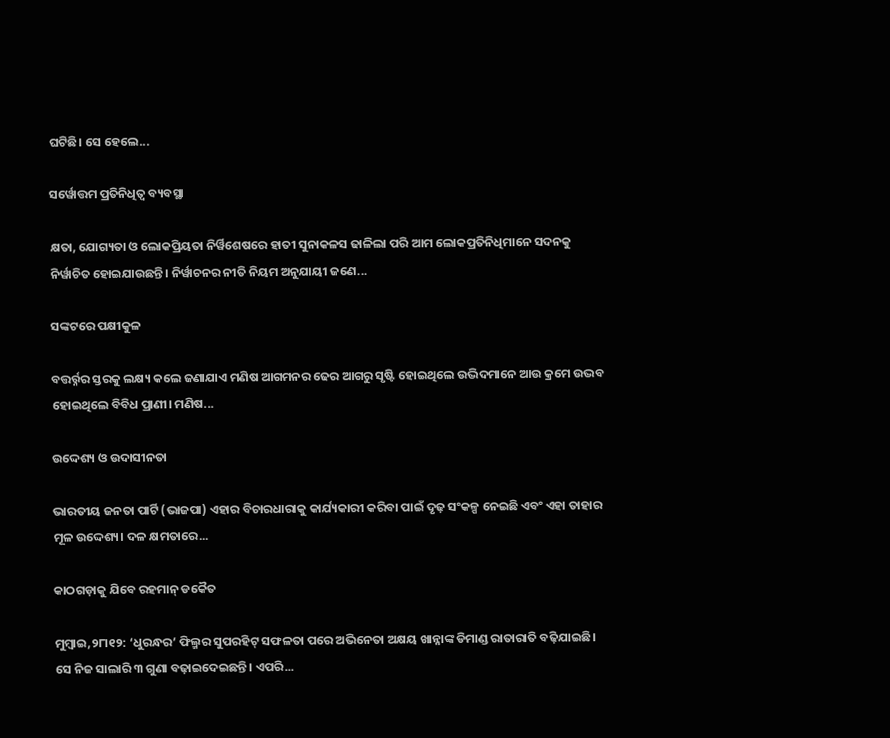ଘଟିଛି। ସେ ହେଲେ...

ସର୍ୱୋତ୍ତମ ପ୍ରତିନିଧିତ୍ୱ ବ୍ୟବସ୍ଥା

କ୍ଷତା, ଯୋଗ୍ୟତା ଓ ଲୋକପ୍ରିୟତା ନିର୍ୱିଶେଷରେ ହାତୀ ସୁନାକଳସ ଢାଳିଲା ପରି ଆମ ଲୋକପ୍ରତିନିଧିମାନେ ସଦନକୁ ନିର୍ୱାଚିତ ହୋଇଯାଉଛନ୍ତି। ନିର୍ୱାଚନର ନୀତି ନିୟମ ଅନୁଯାୟୀ ଜଣେ...

ସଙ୍କଟରେ ପକ୍ଷୀକୁଳ

ବତ୍ତର୍ର୍ନର ସ୍ତରକୁ ଲକ୍ଷ୍ୟ କଲେ ଜଣାଯାଏ ମଣିଷ ଆଗମନର ଢେର ଆଗରୁ ସୃଷ୍ଟି ହୋଇଥିଲେ ଉଦ୍ଭିଦମାନେ ଆଉ କ୍ରମେ ଉଦ୍ଭବ ହୋଇଥିଲେ ବିବିଧ ପ୍ରାଣୀ। ମଣିଷ...

ଉଦ୍ଦେଶ୍ୟ ଓ ଉଦାସୀନତା

ଭାରତୀୟ ଜନତା ପାର୍ଟି (ଭାଜପା) ଏହାର ବିଚାରଧାରାକୁ କାର୍ଯ୍ୟକାରୀ କରିବା ପାଇଁ ଦୃଢ଼ ସଂକଳ୍ପ ନେଇଛି ଏବଂ ଏହା ତାହାର ମୂଳ ଉଦ୍ଦେଶ୍ୟ। ଦଳ କ୍ଷମତାରେ...

କାଠଗଡ଼ାକୁ ଯିବେ ରହମାନ୍‌ ଡକୈତ

ମୁମ୍ୱାଇ,୨୮ା୧୨: ‘ଧୁରନ୍ଧର’ ଫିଲ୍ମର ସୁପରହିଟ୍‌ ସଫଳତା ପରେ ଅଭିନେତା ଅକ୍ଷୟ ଖାନ୍ନାଙ୍କ ଡିମାଣ୍ଡ ରାତାରାତି ବଢ଼ିଯାଇଛି। ସେ ନିଜ ସାଲାରି ୩ ଗୁଣା ବଢ଼ାଇଦେଇଛନ୍ତି। ଏପରି...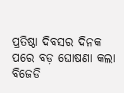ପ୍ରତିଷ୍ଠା ଦିବସର ଦିନକ ପରେ ବଡ଼ ଘୋଷଣା କଲା ବିଜେଡି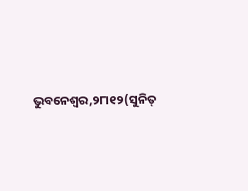ଭୁବନେଶ୍ୱର,୨୮ା୧୨(ସୁନିତ୍‌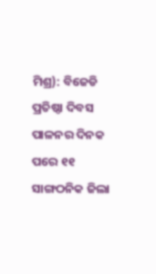ମିଶ୍ର): ବିଜେଡି ପ୍ରତିଷ୍ଠା ଦିବସ ପାଳନର ଦିନକ ପରେ ୧୧ ସାଙ୍ଗଠନିକ ଜିଲା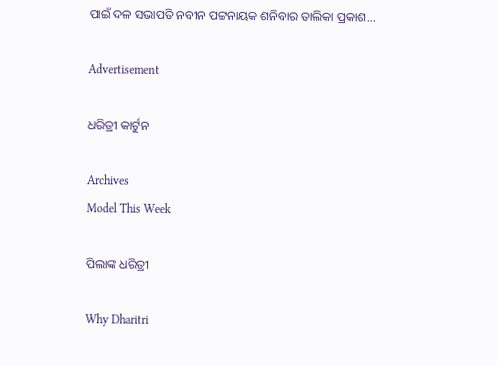ପାଇଁ ଦଳ ସଭାପତି ନବୀନ ପଟ୍ଟନାୟକ ଶନିବାର ତାଲିକା ପ୍ରକାଶ...

Advertisement

ଧରିତ୍ରୀ କାର୍ଟୁନ

Archives
Model This Week

ପିଲାଙ୍କ ଧରିତ୍ରୀ

Why Dharitri